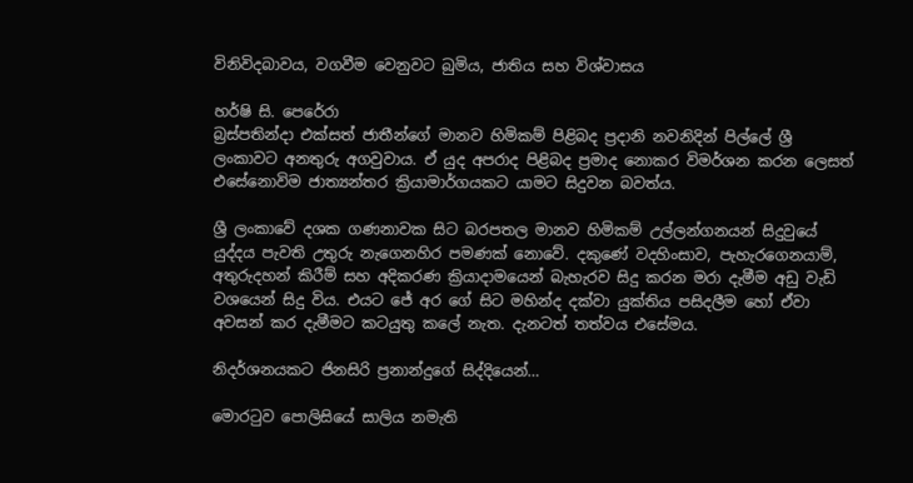විනිවිදබාවය, වගවීම වෙනුවට බුමිය, ජාතිය සහ විශ්වාසය

හර්ෂි සි. පෙරේරා
බ්‍රස්පතින්දා එක්සත් ජාතීන්ගේ මානව හිමිකම් පිළිබද ප්‍රදානි නවනිදින් පිල්ලේ ශ්‍රී ලංකාවට අනතුරු අගවුවාය. ඒ යුද අපරාද පිළිබද ප්‍රමාද නොකර විමර්ශන කරන ලෙසත් එසේනොවිම ජාත්‍යන්තර ක්‍රියාමාර්ගයකට යාමට සිදුවන බවත්ය.

ශ්‍රී ලංකාවේ දශක ගණනාවක සිට බරපතල මානව හිමිකම් උල්ලන්ගනයන් සිදුවුයේ යුද්දය පැවති උතුරු නැගෙනහිර පමණක් නොවේ. දකුණේ වදහිංසාව, පැහැරගෙනයාම්, අතුරුදහන් කිරීම් සහ අදිකරණ ක්‍රියාදාමයෙන් බැහැරව සිදු කරන මරා දැමීම අඩු වැඩි වශයෙන් සිදු විය. එයට ජේ අර ගේ සිට මහින්ද දක්වා යුක්තිය පසිදලීම හෝ ඒවා අවසන් කර දැමීමට කටයුතු කලේ නැත. දැනටත් තත්වය එසේමය.

නිදර්ශනයකට ජිනසිරි ප්‍රනාන්දුගේ සිද්දියෙන්...

මොරටුව පොලිසියේ සාලිය නමැති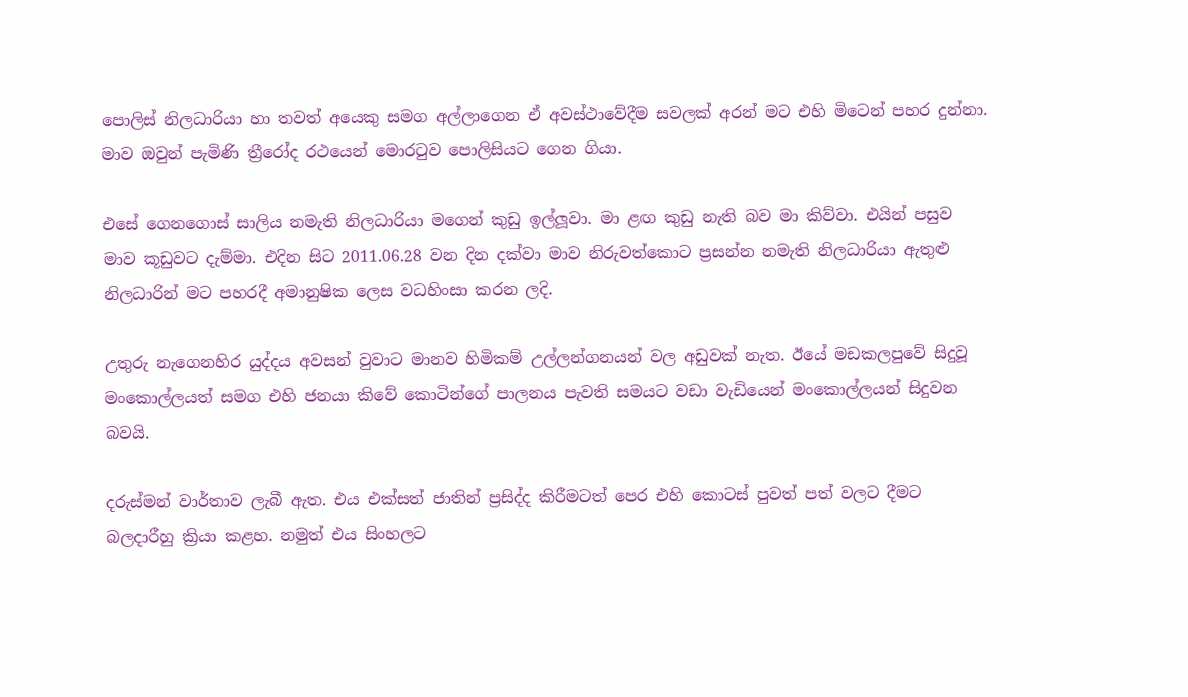පොලිස් නිලධාරියා හා තවත් අයෙකු සමග අල්ලාගෙන ඒ අවස්ථාවේදීම සවලක් අරන් මට එහි මිටෙන් පහර දුන්නා. මාව ඔවුන් පැමිණි ත්‍රීරෝද රථයෙන් මොරටුව පොලිසියට ගෙන ගියා.

එසේ ගෙනගොස් සාලිය නමැති නිලධාරියා මගෙන් කුඩු ඉල්ලූවා. මා ළඟ කුඩු නැති බව මා කිව්වා. එයින් පසුව මාව කූඩුවට දැම්මා. එදින සිට 2011.06.28 වන දින දක්වා මාව නිරුවත්කොට ප්‍රසන්න නමැති නිලධාරියා ඇතුළු නිලධාරින් මට පහරදී අමානුෂික ලෙස වධහිංසා කරන ලදි.

උතුරු නැගෙනහිර යුද්දය අවසන් වුවාට මානව හිමිකම් උල්ලන්ගනයන් වල අඩුවක් නැත. ඊයේ මඩකලපුවේ සිදුවූ මංකොල්ලයත් සමග එහි ජනයා කිවේ කොටින්ගේ පාලනය පැවති සමයට වඩා වැඩියෙන් මංකොල්ලයන් සිදුවන බවයි.

දරුස්මන් වාර්තාව ලැබී ඇත. එය එක්සත් ජාතින් ප්‍රසිද්ද කිරීමටත් පෙර එහි කොටස් පුවත් පත් වලට දීමට බලදාරීහු ක්‍රියා කළහ. නමුත් එය සිංහලට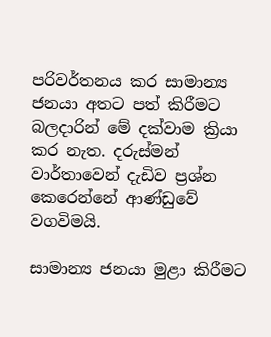පරිවර්තනය කර සාමාන්‍ය ජනයා අතට පත් කිරීමට බලදාරින් මේ දක්වාම ක්‍රියා කර නැත. දරුස්මන් වාර්තාවෙන් දැඩිව ප්‍රශ්න කෙරෙන්නේ ආණ්ඩුවේ වගවිමයි.

සාමාන්‍ය ජනයා මුළා කිරීමට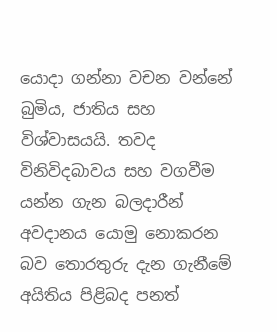යොදා ගන්නා වචන වන්නේ බුමිය, ජාතිය සහ විශ්වාසයයි. තවද විනිවිදබාවය සහ වගවීම යන්න ගැන බලදාරීන් අවදානය යොමු නොකරන බව තොරතුරු දැන ගැනීමේ අයිතිය පිළිබද පනත්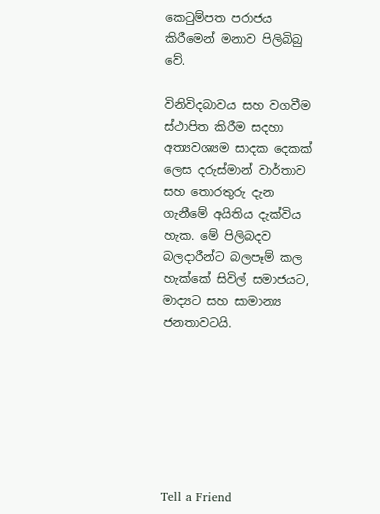කෙටුම්පත පරාජය කිරීමෙන් මනාව පිලිබිබු වේ.

විනිවිදබාවය සහ වගවීම ස්ථාපිත කිරීම සදහා අත්‍යවශ්‍යම සාදක දෙකක් ලෙස දරුස්මාන් වාර්තාව සහ තොරතුරු දැන ගැනීමේ අයිතිය දැක්විය හැක. මේ පිලිබදව බලදාරීන්ට බලපෑම් කල හැක්කේ සිවිල් සමාජයට, මාද්‍යට සහ සාමාන්‍ය ජනතාවටයි.







Tell a Friend